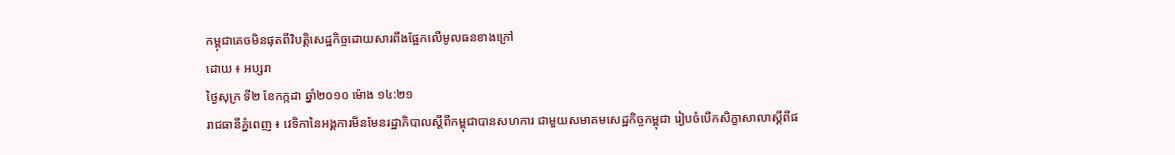កម្ពុជាគេចមិនផុតពីវិបត្ដិសេដ្ឋកិច្ចដោយសារពឹងផ្អែកលើមូលធនខាងក្រៅ
ដោយ ៖ អប្សរា
ថ្ងៃសុក្រ ទី២ ខែកក្កដា ឆ្នាំ២០១០ ម៉ោង ១៤:២១
រាជធានីភ្នំពេញ ៖ វេទិកានៃអង្គការមិនមែនរដ្ឋាភិបាលស្ដីពីកម្ពុជាបានសហការ ជាមួយសមាគមសេដ្ឋកិច្ចកម្ពុជា រៀបចំបើកសិក្ខាសាលាស្ដីពីផ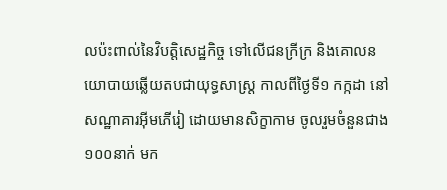លប៉ះពាល់នៃវិបត្ដិសេដ្ឋកិច្ច ទៅលើជនក្រីក្រ និងគោលនយោបាយឆ្លើយតបជាយុទ្ធសាស្ដ្រ កាលពីថ្ងៃទី១ កក្កដា នៅសណ្ឋាគារអ៊ីមភើរៀ ដោយមានសិក្ខាកាម ចូលរួមចំនួនជាង១០០នាក់ មក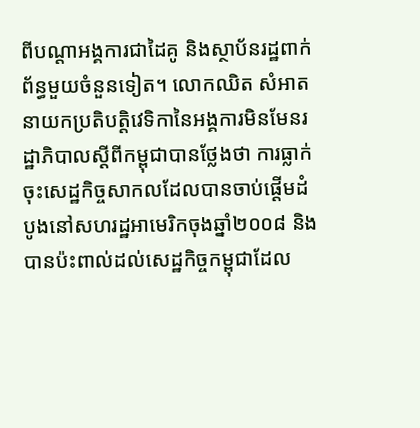ពីបណ្ដាអង្គការជាដៃគូ និងស្ថាប័នរដ្ឋពាក់ព័ន្ធមួយចំនួនទៀត។ លោកឈិត សំអាត នាយកប្រតិបត្ដិវេទិកានៃអង្គការមិនមែនរដ្ឋាភិបាលស្ដីពីកម្ពុជាបានថ្លែងថា ការធ្លាក់ចុះសេដ្ឋកិច្ចសាកលដែលបានចាប់ផ្ដើមដំបូងនៅសហរដ្ឋអាមេរិកចុងឆ្នាំ២០០៨ និងបានប៉ះពាល់ដល់សេដ្ឋកិច្ចកម្ពុជាដែល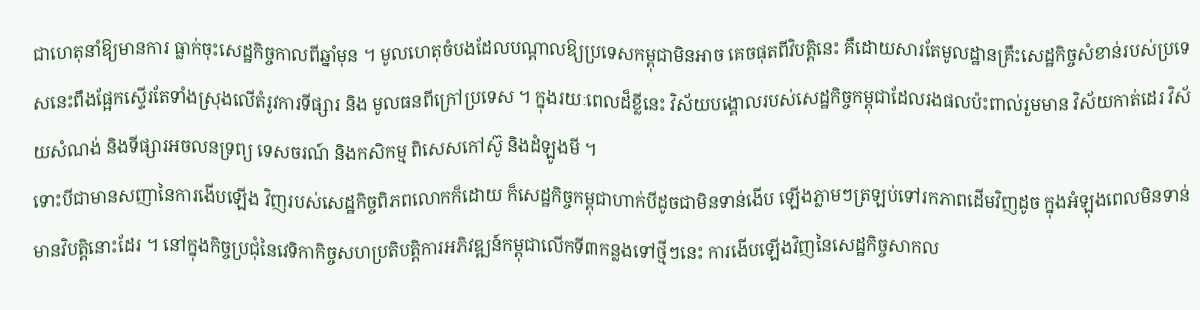ជាហេតុនាំឱ្យមានការ ធ្លាក់ចុះសេដ្ឋកិច្ចកាលពីឆ្នាំមុន ។ មូលហេតុចំបងដែលបណ្ដាលឱ្យប្រទេសកម្ពុជាមិនអាច គេចផុតពីវិបត្ដិនេះ គឺដោយសារតែមូលដ្ឋានគ្រឹះសេដ្ឋកិច្ចសំខាន់របស់ប្រទេសនេះពឹងផ្អែកស្ទើរតែទាំងស្រុងលើតំរូវការទីផ្សារ និង មូលធនពីក្រៅប្រទេស ។ ក្នុងរយៈពេលដ៏ខ្លីនេះ វិស័យបង្គោលរបស់សេដ្ឋកិច្ចកម្ពុជាដែលរងផលប៉ះពាល់រួមមាន វិស័យកាត់ដេរ វិស័យសំណង់ និងទីផ្សារអចលនទ្រព្យ ទេសចរណ៍ និងកសិកម្ម ពិសេសកៅស៊ូ និងដំឡូងមី ។
ទោះបីជាមានសញានៃការងើបឡើង វិញរបស់សេដ្ឋកិច្ចពិភពលោកក៏ដោយ ក៏សេដ្ឋកិច្ចកម្ពុជាហាក់បីដូចជាមិនទាន់ងើប ឡើងភ្លាមៗត្រឡប់ទៅរកភាពដើមវិញដូច ក្នុងអំឡុងពេលមិនទាន់មានវិបត្ដិនោះដែរ ។ នៅក្នុងកិច្ចប្រជុំនៃវេទិកាកិច្ចសហប្រតិបត្ដិការអភិវឌ្ឍន៍កម្ពុជាលើកទី៣កន្លងទៅថ្មីៗនេះ ការងើបឡើងវិញនៃសេដ្ឋកិច្ចសាកល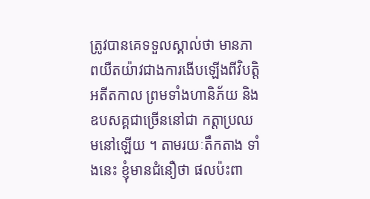ត្រូវបានគេទទួលស្គាល់ថា មានភាពយឺតយ៉ាវជាងការងើបឡើងពីវិបត្ដិអតីតកាល ព្រមទាំងហានិភ័យ និងឧបសគ្គជាច្រើននៅជា កត្ដាប្រឈមនៅឡើយ ។ តាមរយៈតឹកតាង ទាំងនេះ ខ្ញុំមានជំនឿថា ផលប៉ះពា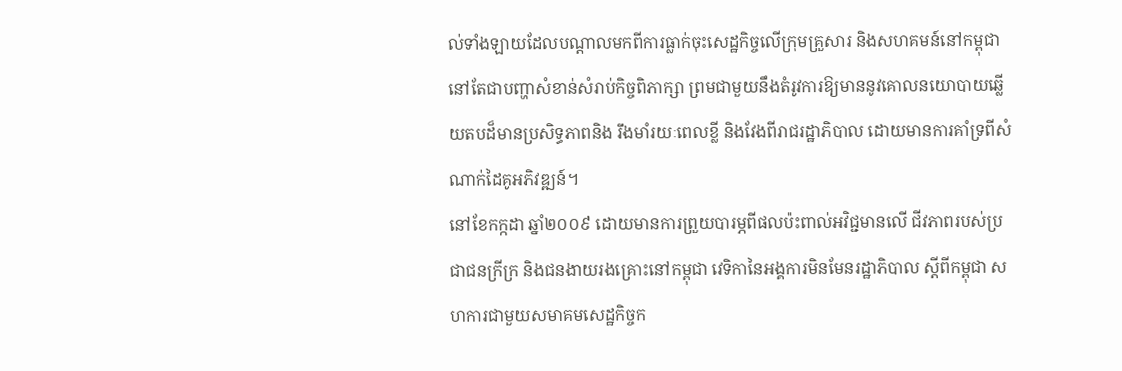ល់ទាំងឡាយដែលបណ្ដាលមកពីការធ្លាក់ចុះសេដ្ឋកិច្ចលើក្រុមគ្រួសារ និងសហគមន៍នៅកម្ពុជា នៅតែជាបញ្ហាសំខាន់សំរាប់កិច្ចពិភាក្សា ព្រមជាមួយនឹងតំរូវការឱ្យមាននូវគោលនយោបាយឆ្លើយតបដ៏មានប្រសិទ្ធភាពនិង រឹងមាំរយៈពេលខ្លី និងវែងពីរាជរដ្ឋាភិបាល ដោយមានការគាំទ្រពីសំណាក់ដៃគូអភិវឌ្ឍន៍។
នៅខែកក្កដា ឆ្នាំ២០០៩ ដោយមានការព្រួយបារម្ភពីផលប៉ះពាល់អវិជ្ជមានលើ ជីវភាពរបស់ប្រជាជនក្រីក្រ និងជនងាយរងគ្រោះនៅកម្ពុជា វេទិកានៃអង្គការមិនមែនរដ្ឋាភិបាល ស្ដីពីកម្ពុជា សហការជាមួយសមាគមសេដ្ឋកិច្ចក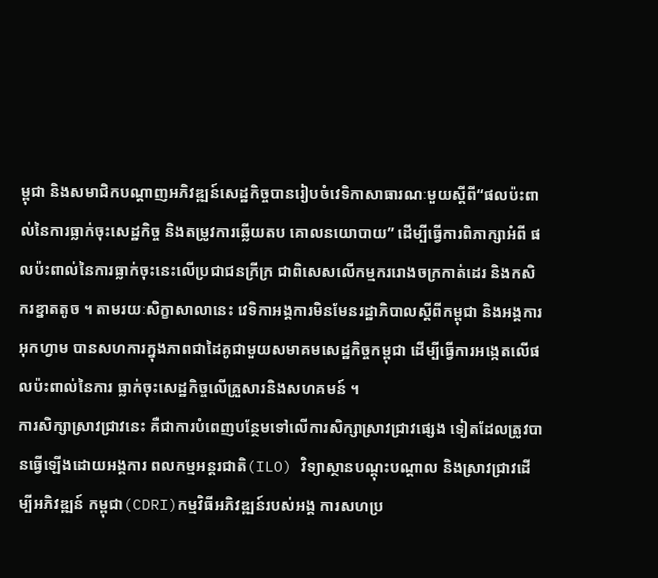ម្ពុជា និងសមាជិកបណ្ដាញអភិវឌ្ឍន៍សេដ្ឋកិច្ចបានរៀបចំវេទិកាសាធារណៈមួយស្ដីពី“ផលប៉ះពាល់នៃការធ្លាក់ចុះសេដ្ឋកិច្ច និងតម្រូវការឆ្លើយតប គោលនយោបាយ” ដើម្បីធ្វើការពិភាក្សាអំពី ផលប៉ះពាល់នៃការធ្លាក់ចុះនេះលើប្រជាជនក្រីក្រ ជាពិសេសលើកម្មកររោងចក្រកាត់ដេរ និងកសិករខ្នាតតូច ។ តាមរយៈសិក្ខាសាលានេះ វេទិកាអង្គការមិនមែនរដ្ឋាភិបាលស្ដីពីកម្ពុជា និងអង្គការអុកហ្វាម បានសហការក្នុងភាពជាដៃគូជាមួយសមាគមសេដ្ឋកិច្ចកម្ពុជា ដើម្បីធ្វើការអង្កេតលើផលប៉ះពាល់នៃការ ធ្លាក់ចុះសេដ្ឋកិច្ចលើគ្រួសារនិងសហគមន៍ ។
ការសិក្សាស្រាវជ្រាវនេះ គឺជាការបំពេញបន្ថែមទៅលើការសិក្សាស្រាវជ្រាវផ្សេង ទៀតដែលត្រូវបានធ្វើឡើងដោយអង្គការ ពលកម្មអន្ដរជាតិ(ILO) វិទ្យាស្ថានបណ្ដុះបណ្ដាល និងស្រាវជ្រាវដើម្បីអភិវឌ្ឍន៍ កម្ពុជា(CDRI)កម្មវិធីអភិវឌ្ឍន៍របស់អង្គ ការសហប្រ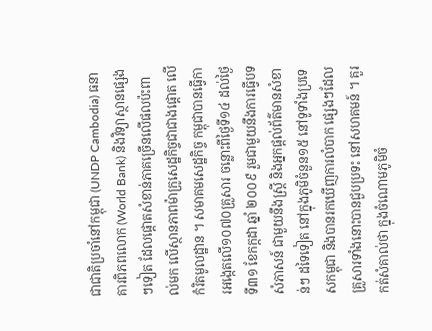ជាជាតិប្រចាំនៅកម្ពុជា (UNDP Cambodia) ធនាគារពិភពលោក (World Bank) និងវិទ្យាស្ថានផ្សេងៗទៀត ដែលផ្ដោតសំខាន់ភាគច្រើនលើផលប៉ះពាល់មក លើស្ថានភាពម៉ាក្រូសេដ្ឋកិច្ចជាជាងផ្ដោត លើកំរិតមូលដ្ឋាន ។ សមាគមសេដ្ឋកិច្ច កម្ពុជាបានធ្វើការអង្កេតលើ១០៧០គ្រួសារ ចន្លោះពីថ្ងៃទី១៤ ដល់ថ្ងៃទី៣១ ខែកក្កដា ឆ្នាំ ២០០៩ រួមជាមួយនឹងការធ្វើបទសំភាសន៍ ជាមួយនឹងស្ដ្រី និងអ្នកផ្ដល់ព័ត៌មានសំខាន់ៗ ដទៃទៀត នៅក្នុងភូមិចំនួន១៥ នៅទូទាំងប្រទេសកម្ពុជា និងបានរកឃើញការលំបាក ផ្សេងៗដែលគ្រួសារទាំងនោះបានជួបប្រទះ នៅសហគមន៍ ។ គួរកត់សំគាល់ថា ក្នុងចំណោមភូមិចំ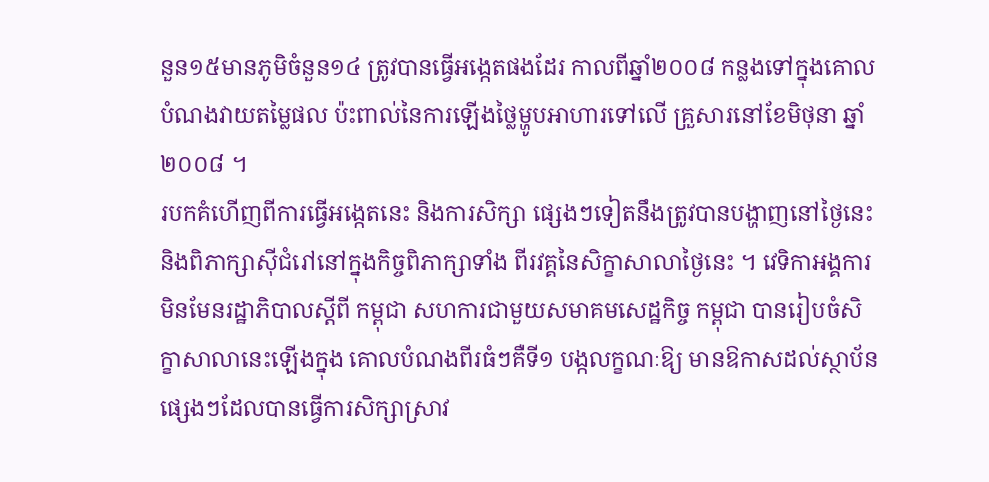នួន១៥មានភូមិចំនួន១៤ ត្រូវបានធ្វើអង្កេតផងដែរ កាលពីឆ្នាំ២០០៨ កន្លងទៅក្នុងគោលបំណងវាយតម្លៃផល ប៉ះពាល់នៃការឡើងថ្លៃម្ហូបអាហារទៅលើ គ្រួសារនៅខែមិថុនា ឆ្នាំ២០០៨ ។
របកគំហើញពីការធ្វើអង្កេតនេះ និងការសិក្សា ផ្សេងៗទៀតនឹងត្រូវបានបង្ហាញនៅថ្ងៃនេះ និងពិភាក្សាស៊ីជំរៅនៅក្នុងកិច្ចពិភាក្សាទាំង ពីរវគ្គនៃសិក្ខាសាលាថ្ងៃនេះ ។ វេទិកាអង្គការមិនមែនរដ្ឋាភិបាលស្ដីពី កម្ពុជា សហការជាមួយសមាគមសេដ្ឋកិច្ច កម្ពុជា បានរៀបចំសិក្ខាសាលានេះឡើងក្នុង គោលបំណងពីរធំៗគឺទី១ បង្កលក្ខណៈឱ្យ មានឱកាសដល់ស្ថាប័នផ្សេងៗដែលបានធ្វើការសិក្សាស្រាវ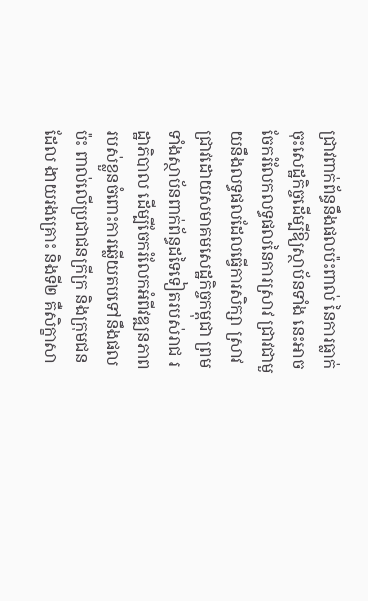ជ្រាវពាក់ព័ន្ធនឹងផលប៉ះពាល់ នៃការធ្លាក់ចុះសេដ្ឋកិច្ចដើម្បីឱ្យស្ថាប័នទាំង នេះអាចចែករំលែកលទ្ធផលនៃការស្រាវ ជ្រាវជាមួយនឹងលទ្ធផលដែលធ្វើការសិក្សា ស្រាវជ្រាវដោយសមាគមសេដ្ឋកិច្ចកម្ពុជា ព្រមទាំងស្ថាប័នពាក់ព័ន្ធដទៃទៀតរបស់រាជ រដ្ឋាភិបាល ដើម្បីចែករំលែកអំពីវឌ្ឍនភាព របស់ខ្លួនចំពោះការឆ្លើយតបទៅនឹងផលប៉ះ ពាល់លើប្រជាជនក្រីក្រ និងក្រុមជនដែល ងាយរងគ្រោះ និងទី២ គឺសិក្ខាសា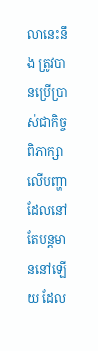លានេះនឹង ត្រូវបានប្រើប្រាស់ជាកិច្ចពិភាក្សាលើបញ្ហា ដែលនៅតែបន្ដមាននៅឡើយ ដែល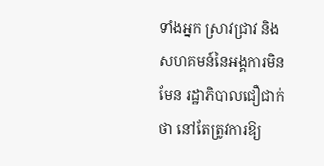ទាំងអ្នក ស្រាវជ្រាវ និងសហគមន៍នៃអង្គការមិនមែន រដ្ឋាភិបាលជឿជាក់ថា នៅតែត្រូវការឱ្យ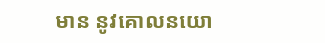មាន នូវគោលនយោ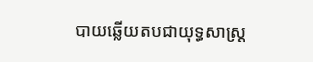បាយឆ្លើយតបជាយុទ្ធសាស្ដ្រ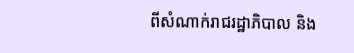ពីសំណាក់រាជរដ្ឋាភិបាល និង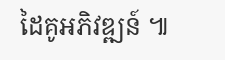ដៃគូអភិវឌ្ឍន៍ ៕